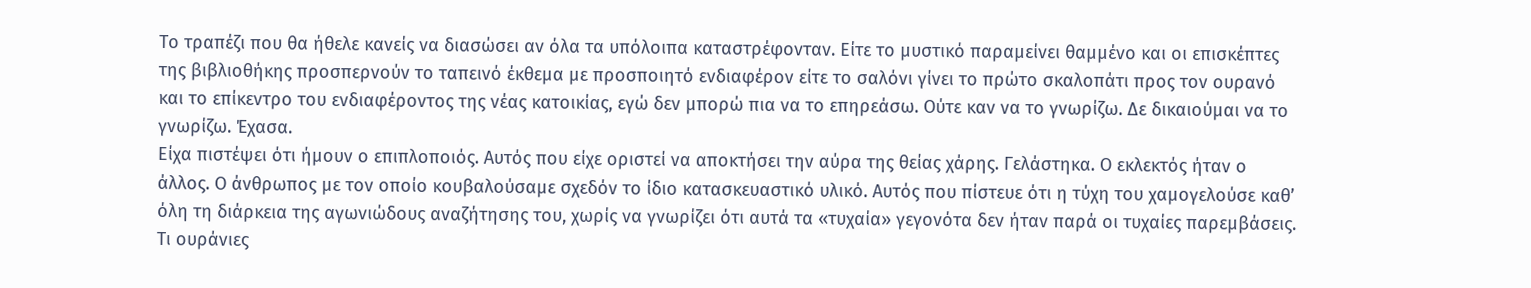Το τραπέζι που θα ήθελε κανείς να διασώσει αν όλα τα υπόλοιπα καταστρέφονταν. Είτε το μυστικό παραμείνει θαμμένο και οι επισκέπτες της βιβλιοθήκης προσπερνούν το ταπεινό έκθεμα με προσποιητό ενδιαφέρον είτε το σαλόνι γίνει το πρώτο σκαλοπάτι προς τον ουρανό και το επίκεντρο του ενδιαφέροντος της νέας κατοικίας, εγώ δεν μπορώ πια να το επηρεάσω. Ούτε καν να το γνωρίζω. Δε δικαιούμαι να το γνωρίζω. Έχασα.
Είχα πιστέψει ότι ήμουν ο επιπλοποιός. Αυτός που είχε οριστεί να αποκτήσει την αύρα της θείας χάρης. Γελάστηκα. Ο εκλεκτός ήταν ο άλλος. Ο άνθρωπος με τον οποίο κουβαλούσαμε σχεδόν το ίδιο κατασκευαστικό υλικό. Αυτός που πίστευε ότι η τύχη του χαμογελούσε καθ’ όλη τη διάρκεια της αγωνιώδους αναζήτησης του, χωρίς να γνωρίζει ότι αυτά τα «τυχαία» γεγονότα δεν ήταν παρά οι τυχαίες παρεμβάσεις.
Τι ουράνιες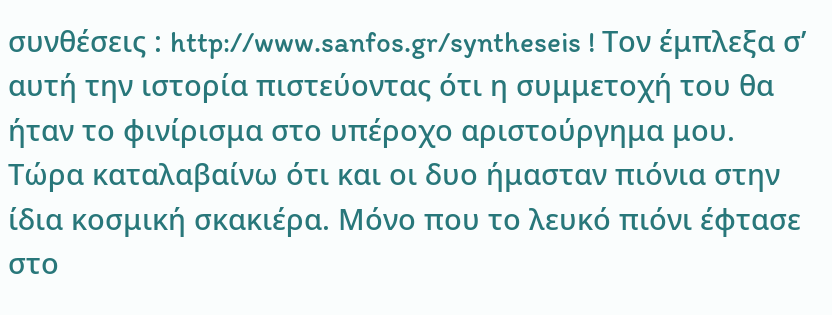συνθέσεις : http://www.sanfos.gr/syntheseis ! Τον έμπλεξα σ’ αυτή την ιστορία πιστεύοντας ότι η συμμετοχή του θα ήταν το φινίρισμα στο υπέροχο αριστούργημα μου. Τώρα καταλαβαίνω ότι και οι δυο ήμασταν πιόνια στην ίδια κοσμική σκακιέρα. Μόνο που το λευκό πιόνι έφτασε στο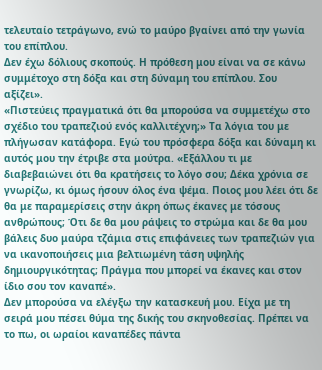τελευταίο τετράγωνο, ενώ το μαύρο βγαίνει από την γωνία του επίπλου.
Δεν έχω δόλιους σκοπούς. Η πρόθεση μου είναι να σε κάνω συμμέτοχο στη δόξα και στη δύναμη του επίπλου. Σου αξίζει».
«Πιστεύεις πραγματικά ότι θα μπορούσα να συμμετέχω στο σχέδιο του τραπεζιού ενός καλλιτέχνη;» Τα λόγια του με πλήγωσαν κατάφορα. Εγώ του πρόσφερα δόξα και δύναμη κι αυτός μου την έτριβε στα μούτρα. «Εξάλλου τι με διαβεβαιώνει ότι θα κρατήσεις το λόγο σου; Δέκα χρόνια σε γνωρίζω, κι όμως ήσουν όλος ένα ψέμα. Ποιος μου λέει ότι δε θα με παραμερίσεις στην άκρη όπως έκανες με τόσους ανθρώπους; Ότι δε θα μου ράψεις το στρώμα και δε θα μου βάλεις δυο μαύρα τζάμια στις επιφάνειες των τραπεζιών για να ικανοποιήσεις μια βελτιωμένη τάση υψηλής δημιουργικότητας; Πράγμα που μπορεί να έκανες και στον ίδιο σου τον καναπέ».
Δεν μπορούσα να ελέγξω την κατασκευή μου. Είχα με τη σειρά μου πέσει θύμα της δικής του σκηνοθεσίας. Πρέπει να το πω, οι ωραίοι καναπέδες πάντα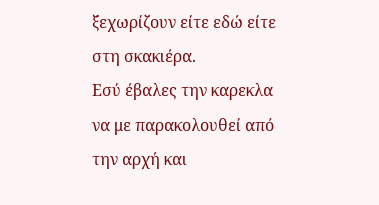ξεχωρίζουν είτε εδώ είτε στη σκακιέρα.
Εσύ έβαλες την καρεκλα να με παρακολουθεί από την αρχή και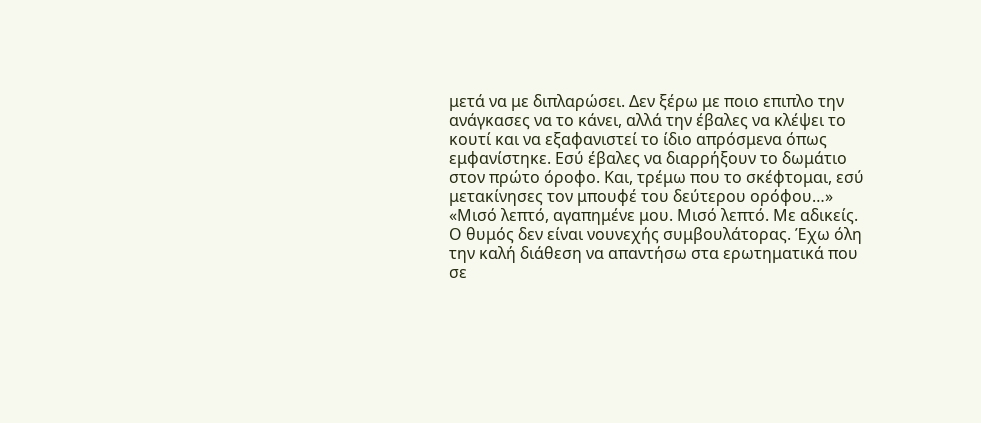μετά να με διπλαρώσει. Δεν ξέρω με ποιο επιπλο την ανάγκασες να το κάνει, αλλά την έβαλες να κλέψει το κουτί και να εξαφανιστεί το ίδιο απρόσμενα όπως εμφανίστηκε. Εσύ έβαλες να διαρρήξουν το δωμάτιο στον πρώτο όροφο. Και, τρέμω που το σκέφτομαι, εσύ μετακίνησες τον μπουφέ του δεύτερου ορόφου…»
«Μισό λεπτό, αγαπημένε μου. Μισό λεπτό. Με αδικείς. Ο θυμός δεν είναι νουνεχής συμβουλάτορας. Έχω όλη την καλή διάθεση να απαντήσω στα ερωτηματικά που σε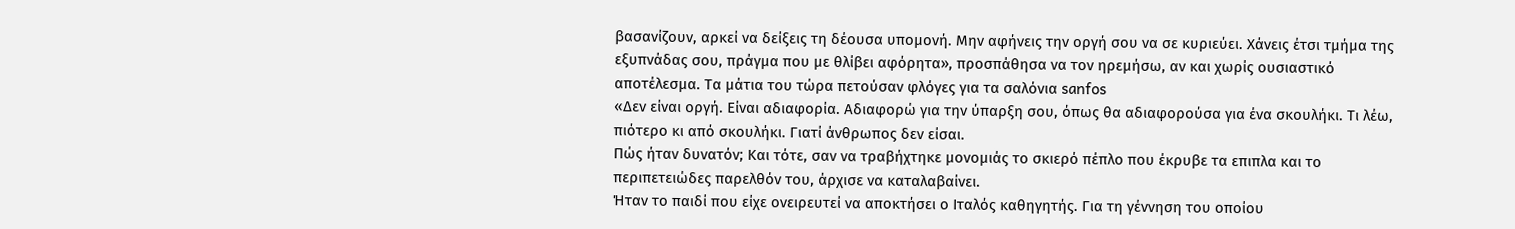βασανίζουν, αρκεί να δείξεις τη δέουσα υπομονή. Μην αφήνεις την οργή σου να σε κυριεύει. Χάνεις έτσι τμήμα της εξυπνάδας σου, πράγμα που με θλίβει αφόρητα», προσπάθησα να τον ηρεμήσω, αν και χωρίς ουσιαστικό αποτέλεσμα. Τα μάτια του τώρα πετούσαν φλόγες για τα σαλόνια sanfos
«Δεν είναι οργή. Είναι αδιαφορία. Αδιαφορώ για την ύπαρξη σου, όπως θα αδιαφορούσα για ένα σκουλήκι. Τι λέω, πιότερο κι από σκουλήκι. Γιατί άνθρωπος δεν είσαι.
Πώς ήταν δυνατόν; Και τότε, σαν να τραβήχτηκε μονομιάς το σκιερό πέπλο που έκρυβε τα επιπλα και το περιπετειώδες παρελθόν του, άρχισε να καταλαβαίνει.
Ήταν το παιδί που είχε ονειρευτεί να αποκτήσει ο Ιταλός καθηγητής. Για τη γέννηση του οποίου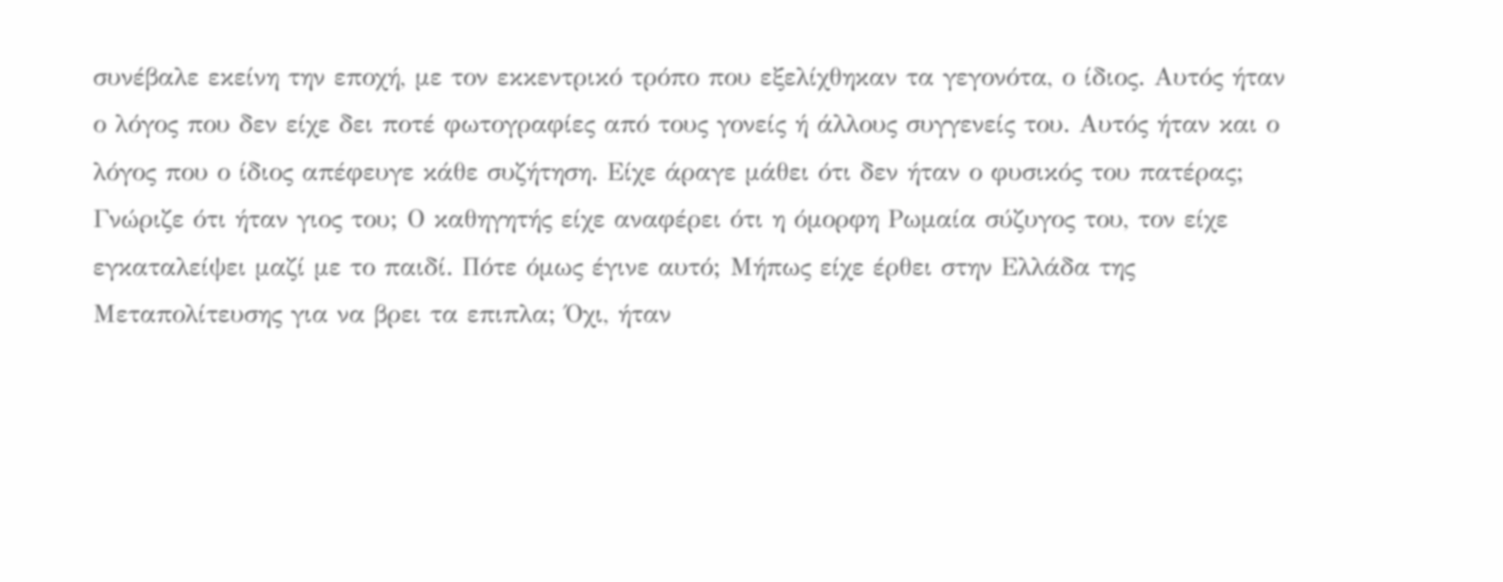συνέβαλε εκείνη την εποχή, με τον εκκεντρικό τρόπο που εξελίχθηκαν τα γεγονότα, ο ίδιος. Αυτός ήταν ο λόγος που δεν είχε δει ποτέ φωτογραφίες από τους γονείς ή άλλους συγγενείς του. Αυτός ήταν και ο λόγος που ο ίδιος απέφευγε κάθε συζήτηση. Είχε άραγε μάθει ότι δεν ήταν ο φυσικός του πατέρας; Γνώριζε ότι ήταν γιος του; Ο καθηγητής είχε αναφέρει ότι η όμορφη Ρωμαία σύζυγος του, τον είχε εγκαταλείψει μαζί με το παιδί. Πότε όμως έγινε αυτό; Μήπως είχε έρθει στην Ελλάδα της Μεταπολίτευσης για να βρει τα επιπλα; Όχι, ήταν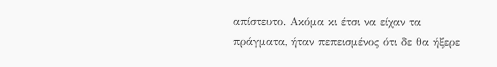απίστευτο. Ακόμα κι έτσι να είχαν τα πράγματα, ήταν πεπεισμένος ότι δε θα ήξερε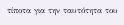τίποτα για την ταυτότητα του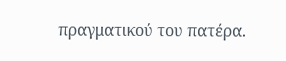πραγματικού του πατέρα.